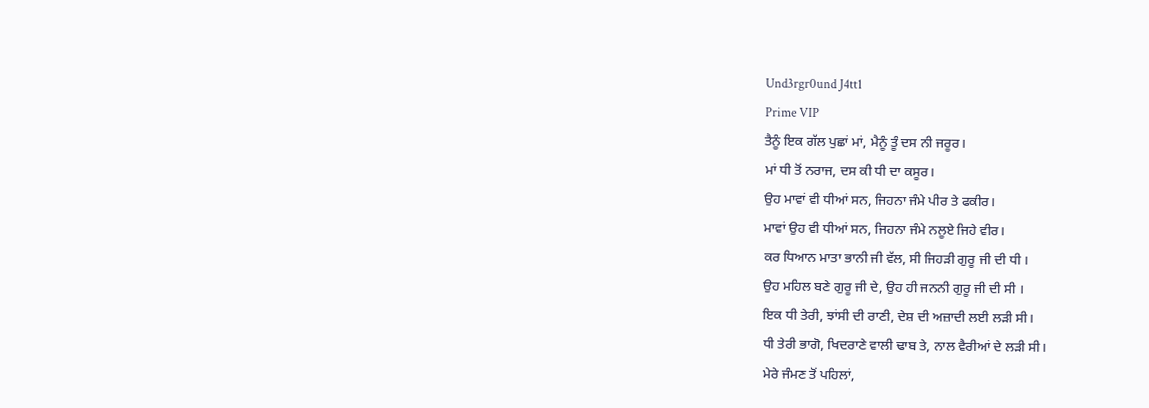Und3rgr0und J4tt1
Prime VIP
ਤੈਨੂੰ ਇਕ ਗੱਲ ਪੁਛਾਂ ਮਾਂ, ਮੈਨੂੰ ਤੂੰ ਦਸ ਨੀ ਜਰੂਰ।
ਮਾਂ ਧੀ ਤੋਂ ਨਰਾਜ, ਦਸ ਕੀ ਧੀ ਦਾ ਕਸੂਰ।
ਉਹ ਮਾਵਾਂ ਵੀ ਧੀਆਂ ਸਨ, ਜਿਹਨਾ ਜੰਮੇ ਪੀਰ ਤੇ ਫਕੀਰ।
ਮਾਵਾਂ ਉਹ ਵੀ ਧੀਆਂ ਸਨ, ਜਿਹਨਾ ਜੰਮੇ ਨਲੂਏ ਜਿਹੇ ਵੀਰ।
ਕਰ ਧਿਆਨ ਮਾਤਾ ਭਾਨੀ ਜੀ ਵੱਲ, ਸੀ ਜਿਹੜੀ ਗੁਰੂ ਜੀ ਦੀ ਧੀ ।
ਉਹ ਮਹਿਲ ਬਣੇ ਗੁਰੂ ਜੀ ਦੇ, ਉਹ ਹੀ ਜਨਨੀ ਗੁਰੂ ਜੀ ਦੀ ਸੀ ।
ਇਕ ਧੀ ਤੇਰੀ, ਝਾਂਸੀ ਦੀ ਰਾਣੀ, ਦੇਸ਼ ਦੀ ਅਜ਼ਾਦੀ ਲਈ ਲੜੀ ਸੀ।
ਧੀ ਤੇਰੀ ਭਾਗੋ, ਖਿਦਰਾਣੇ ਵਾਲੀ ਢਾਬ ਤੇ, ਨਾਲ ਵੈਰੀਆਂ ਦੇ ਲੜੀ ਸੀ।
ਮੇਰੇ ਜੰਮਣ ਤੋਂ ਪਹਿਲਾਂ,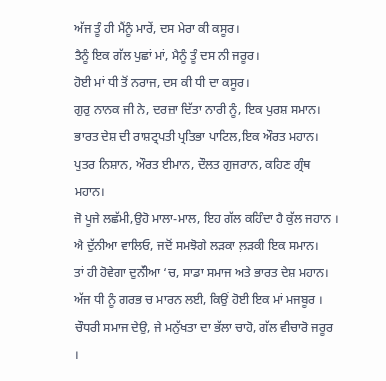ਅੱਜ ਤੂੰ ਹੀ ਮੈਂਨੂੰ ਮਾਰੇਂ, ਦਸ ਮੇਰਾ ਕੀ ਕਸੂਰ।
ਤੈਨੂੰ ਇਕ ਗੱਲ ਪੁਛਾਂ ਮਾਂ, ਮੈਨੂੰ ਤੂੰ ਦਸ ਨੀ ਜਰੂਰ।
ਹੋਈ ਮਾਂ ਧੀ ਤੋਂ ਨਰਾਜ, ਦਸ ਕੀ ਧੀ ਦਾ ਕਸੂਰ।
ਗੁਰੁ ਨਾਨਕ ਜੀ ਨੇ, ਦਰਜ਼ਾ ਦਿੱਤਾ ਨਾਰੀ ਨੂੰ, ਇਕ ਪੁਰਸ਼ ਸਮਾਨ।
ਭਾਰਤ ਦੇਸ਼ ਦੀ ਰਾਸ਼ਟ੍ਰਪਤੀ ਪ੍ਰਤਿਭਾ ਪਾਟਿਲ,ਇਕ ਔਰਤ ਮਹਾਨ।
ਪੁਤਰ ਨਿਸ਼ਾਨ, ਔਰਤ ਈਮਾਨ, ਦੌਲਤ ਗੁਜਰਾਨ, ਕਹਿਣ ਗ੍ਰੰਥ ਮਹਾਨ।
ਜੋ ਪੂਜੇ ਲਛੱਮੀ,ਉਹੋ ਮਾਲਾ-ਮਾਲ, ਇਹ ਗੱਲ ਕਹਿੰਦਾ ਹੈ ਕੁੱਲ ਜਹਾਨ ।
ਐ ਦੁੱਨੀਆ ਵਾਲਿਓ, ਜਦੋਂ ਸਮਝੋਗੇ ਲੜਕਾ ਲ਼ੜਕੀ ਇਕ ਸਮਾਨ।
ਤਾਂ ਹੀ ਹੋਵੇਗਾ ਦੁਨੱੀਆ ‘ਚ, ਸਾਡਾ ਸਮਾਜ ਅਤੇ ਭਾਰਤ ਦੇਸ਼ ਮਹਾਨ।
ਅੱਜ ਧੀ ਨੂੰ ਗਰਭ ਚ ਮਾਰਨ ਲਈ, ਕਿਉਂ ਹੋਈ ਇਕ ਮਾਂ ਮਜਬੂਰ ।
ਚੌਧਰੀ ਸਮਾਜ ਦੇਉ, ਜੇ ਮਨੁੱਖਤਾ ਦਾ ਭੱਲਾ ਚਾਹੋ, ਗੱਲ ਵੀਚਾਰੋ ਜਰੂਰ ।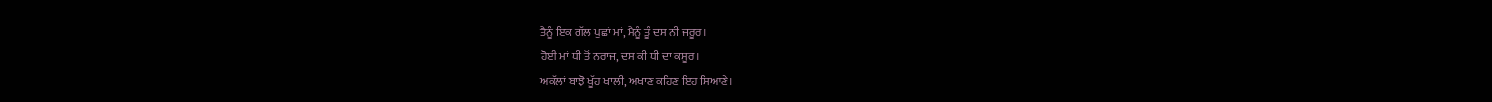ਤੈਨੂੰ ਇਕ ਗੱਲ ਪੁਛਾਂ ਮਾਂ, ਮੈਨੂੰ ਤੂੰ ਦਸ ਨੀ ਜਰੂਰ।
ਹੋਈ ਮਾਂ ਧੀ ਤੋਂ ਨਰਾਜ, ਦਸ ਕੀ ਧੀ ਦਾ ਕਸੂਰ।
ਅਕੱਲਾਂ ਬਾਝੋ ਖੂੱਹ ਖਾਲੀ, ਅਖਾਣ ਕਹਿਣ ਇਹ ਸਿਆਣੇ।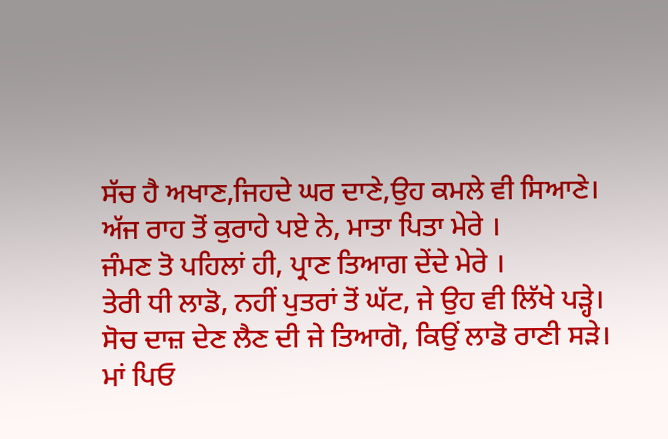ਸੱਚ ਹੈ ਅਖਾਣ,ਜਿਹਦੇ ਘਰ ਦਾਣੇ,ਉਹ ਕਮਲੇ ਵੀ ਸਿਆਣੇ।
ਅੱਜ ਰਾਹ ਤੋਂ ਕੁਰਾਹੇ ਪਏ ਨੇ, ਮਾਤਾ ਪਿਤਾ ਮੇਰੇ ।
ਜੰਮਣ ਤੋ ਪਹਿਲਾਂ ਹੀ, ਪ੍ਰਾਣ ਤਿਆਗ ਦੇਂਦੇ ਮੇਰੇ ।
ਤੇਰੀ ਧੀ ਲਾਡੋ, ਨਹੀਂ ਪੁਤਰਾਂ ਤੋਂ ਘੱਟ, ਜੇ ਉਹ ਵੀ ਲਿੱਖੇ ਪੜ੍ਹੇ।
ਸੋਚ ਦਾਜ਼ ਦੇਣ ਲੈਣ ਦੀ ਜੇ ਤਿਆਗੋ, ਕਿਉਂ ਲਾਡੋ ਰਾਣੀ ਸੜੇ।
ਮਾਂ ਪਿਓ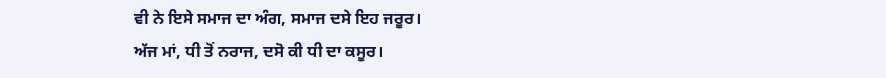ਵੀ ਨੇ ਇਸੇ ਸਮਾਜ ਦਾ ਅੰਗ, ਸਮਾਜ ਦਸੇ ਇਹ ਜਰੂਰ।
ਅੱਜ ਮਾਂ, ਧੀ ਤੋਂ ਨਰਾਜ, ਦਸੋ ਕੀ ਧੀ ਦਾ ਕਸੂਰ।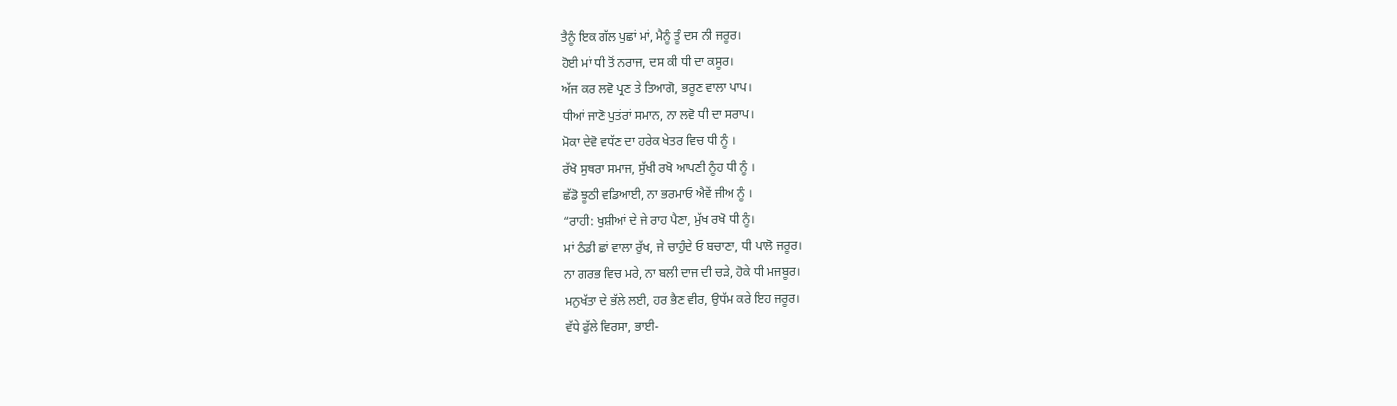ਤੈਨੂੰ ਇਕ ਗੱਲ ਪੁਛਾਂ ਮਾਂ, ਮੈਨੂੰ ਤੂੰ ਦਸ ਨੀ ਜਰੂਰ।
ਹੋਈ ਮਾਂ ਧੀ ਤੋਂ ਨਰਾਜ, ਦਸ ਕੀ ਧੀ ਦਾ ਕਸੂਰ।
ਅੱਜ ਕਰ ਲਵੋ ਪ੍ਰਣ ਤੇ ਤਿਆਗੋ, ਭਰੂਣ ਵਾਲਾ ਪਾਪ।
ਧੀਆਂ ਜਾਣੋ ਪੁਤਂਰਾਂ ਸਮਾਨ, ਨਾ ਲਵੋ ਧੀ ਦਾ ਸਰਾਪ।
ਮੋਕਾ ਦੇਵੋ ਵਧੱਣ ਦਾ ਹਰੇਕ ਖੇਤਰ ਵਿਚ ਧੀ ਨੂੰ ।
ਰੱਖੋ ਸੁਥਰਾ ਸਮਾਜ, ਸੁੱਖੀ ਰਖੋ ਆਪਣੀ ਨੂੰਹ ਧੀ ਨੂੰ ।
ਛੱਡੋ ਝੂਠੀ ਵਡਿਆਈ, ਨਾ ਭਰਮਾਓ ਐਵੇਂ ਜੀਅ ਨੂੰ ।
“ਰਾਹੀ: ਖੁਸ਼ੀਆਂ ਦੇ ਜੇ ਰਾਹ ਪੈਣਾ, ਮੁੱਖ ਰਖੋ ਧੀ ਨੂੰ।
ਮਾਂ ਠੰਡੀ ਛਾਂ ਵਾਲਾ ਰੁੱਖ, ਜੇ ਚਾਹੁੰਦੇ ਓ ਬਚਾਣਾ, ਧੀ ਪਾਲੋ ਜਰੂਰ।
ਨਾ ਗਰਭ ਵਿਚ ਮਰੇ, ਨਾ ਬਲੀ ਦਾਜ ਦੀ ਚੜੇ, ਹੋਕੇ ਧੀ ਮਜਬੂਰ।
ਮਨੁਖੱਤਾ ਦੇ ਭੱਲੇ ਲਈ, ਹਰ ਭੈਣ ਵੀਰ, ਉਧੱਮ ਕਰੇ ਇਹ ਜਰੂਰ।
ਵੱਧੇ ਫੁੱਲੇ ਵਿਰਸਾ, ਭਾਈ-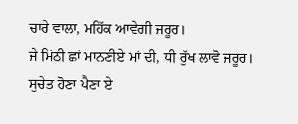ਚਾਰੇ ਵਾਲਾ, ਮਹਿੱਕ ਆਵੇਗੀ ਜਰੂਰ।
ਜੇ ਮਿਂਠੀ ਛਾਂ ਮਾਨਣੀਏ ਮਾਂ ਦੀ, ਧੀ ਰੁੱਖ ਲਾਵੋ ਜਰੂਰ।
ਸੁਚੇਤ ਹੋਣਾ ਪੈਣਾ ਏ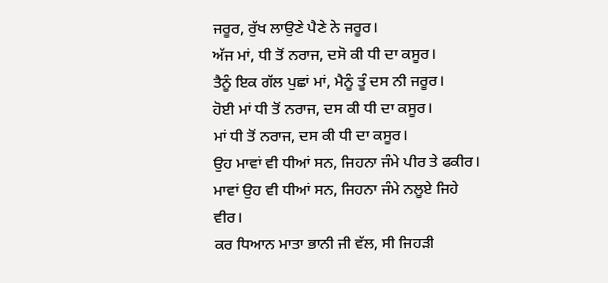ਜਰੂਰ, ਰੁੱਖ ਲਾਉਣੇ ਪੈਣੇ ਨੇ ਜਰੂਰ।
ਅੱਜ ਮਾਂ, ਧੀ ਤੋਂ ਨਰਾਜ, ਦਸੋ ਕੀ ਧੀ ਦਾ ਕਸੂਰ।
ਤੈਨੂੰ ਇਕ ਗੱਲ ਪੁਛਾਂ ਮਾਂ, ਮੈਨੂੰ ਤੂੰ ਦਸ ਨੀ ਜਰੂਰ।
ਹੋਈ ਮਾਂ ਧੀ ਤੋਂ ਨਰਾਜ, ਦਸ ਕੀ ਧੀ ਦਾ ਕਸੂਰ।
ਮਾਂ ਧੀ ਤੋਂ ਨਰਾਜ, ਦਸ ਕੀ ਧੀ ਦਾ ਕਸੂਰ।
ਉਹ ਮਾਵਾਂ ਵੀ ਧੀਆਂ ਸਨ, ਜਿਹਨਾ ਜੰਮੇ ਪੀਰ ਤੇ ਫਕੀਰ।
ਮਾਵਾਂ ਉਹ ਵੀ ਧੀਆਂ ਸਨ, ਜਿਹਨਾ ਜੰਮੇ ਨਲੂਏ ਜਿਹੇ ਵੀਰ।
ਕਰ ਧਿਆਨ ਮਾਤਾ ਭਾਨੀ ਜੀ ਵੱਲ, ਸੀ ਜਿਹੜੀ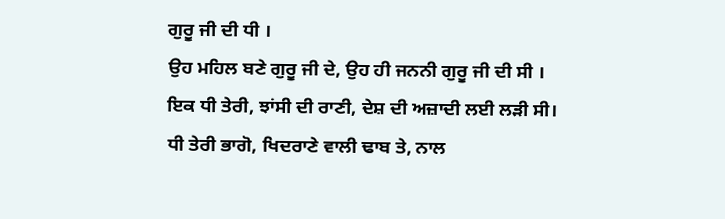ਗੁਰੂ ਜੀ ਦੀ ਧੀ ।
ਉਹ ਮਹਿਲ ਬਣੇ ਗੁਰੂ ਜੀ ਦੇ, ਉਹ ਹੀ ਜਨਨੀ ਗੁਰੂ ਜੀ ਦੀ ਸੀ ।
ਇਕ ਧੀ ਤੇਰੀ, ਝਾਂਸੀ ਦੀ ਰਾਣੀ, ਦੇਸ਼ ਦੀ ਅਜ਼ਾਦੀ ਲਈ ਲੜੀ ਸੀ।
ਧੀ ਤੇਰੀ ਭਾਗੋ, ਖਿਦਰਾਣੇ ਵਾਲੀ ਢਾਬ ਤੇ, ਨਾਲ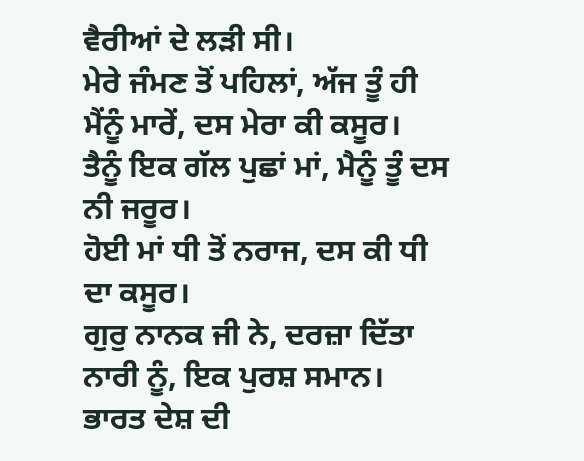ਵੈਰੀਆਂ ਦੇ ਲੜੀ ਸੀ।
ਮੇਰੇ ਜੰਮਣ ਤੋਂ ਪਹਿਲਾਂ, ਅੱਜ ਤੂੰ ਹੀ ਮੈਂਨੂੰ ਮਾਰੇਂ, ਦਸ ਮੇਰਾ ਕੀ ਕਸੂਰ।
ਤੈਨੂੰ ਇਕ ਗੱਲ ਪੁਛਾਂ ਮਾਂ, ਮੈਨੂੰ ਤੂੰ ਦਸ ਨੀ ਜਰੂਰ।
ਹੋਈ ਮਾਂ ਧੀ ਤੋਂ ਨਰਾਜ, ਦਸ ਕੀ ਧੀ ਦਾ ਕਸੂਰ।
ਗੁਰੁ ਨਾਨਕ ਜੀ ਨੇ, ਦਰਜ਼ਾ ਦਿੱਤਾ ਨਾਰੀ ਨੂੰ, ਇਕ ਪੁਰਸ਼ ਸਮਾਨ।
ਭਾਰਤ ਦੇਸ਼ ਦੀ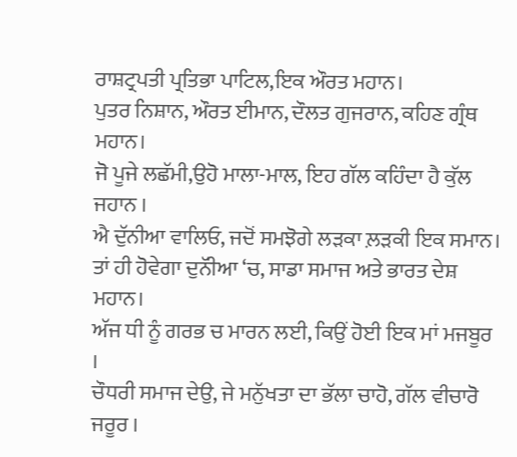ਰਾਸ਼ਟ੍ਰਪਤੀ ਪ੍ਰਤਿਭਾ ਪਾਟਿਲ,ਇਕ ਔਰਤ ਮਹਾਨ।
ਪੁਤਰ ਨਿਸ਼ਾਨ, ਔਰਤ ਈਮਾਨ, ਦੌਲਤ ਗੁਜਰਾਨ, ਕਹਿਣ ਗ੍ਰੰਥ ਮਹਾਨ।
ਜੋ ਪੂਜੇ ਲਛੱਮੀ,ਉਹੋ ਮਾਲਾ-ਮਾਲ, ਇਹ ਗੱਲ ਕਹਿੰਦਾ ਹੈ ਕੁੱਲ ਜਹਾਨ ।
ਐ ਦੁੱਨੀਆ ਵਾਲਿਓ, ਜਦੋਂ ਸਮਝੋਗੇ ਲੜਕਾ ਲ਼ੜਕੀ ਇਕ ਸਮਾਨ।
ਤਾਂ ਹੀ ਹੋਵੇਗਾ ਦੁਨੱੀਆ ‘ਚ, ਸਾਡਾ ਸਮਾਜ ਅਤੇ ਭਾਰਤ ਦੇਸ਼ ਮਹਾਨ।
ਅੱਜ ਧੀ ਨੂੰ ਗਰਭ ਚ ਮਾਰਨ ਲਈ, ਕਿਉਂ ਹੋਈ ਇਕ ਮਾਂ ਮਜਬੂਰ ।
ਚੌਧਰੀ ਸਮਾਜ ਦੇਉ, ਜੇ ਮਨੁੱਖਤਾ ਦਾ ਭੱਲਾ ਚਾਹੋ, ਗੱਲ ਵੀਚਾਰੋ ਜਰੂਰ ।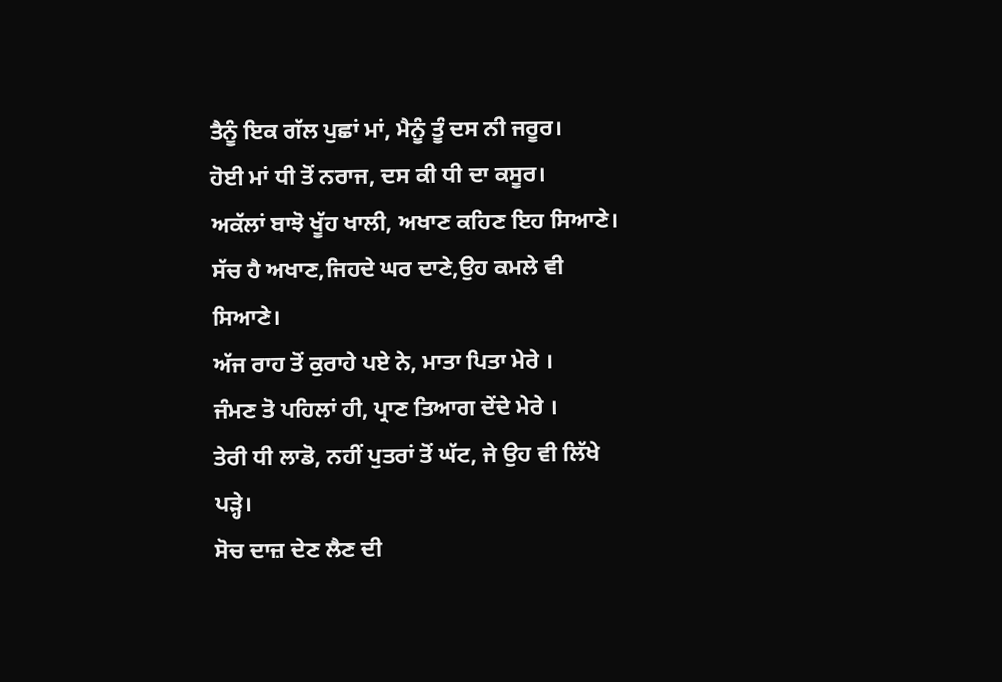ਤੈਨੂੰ ਇਕ ਗੱਲ ਪੁਛਾਂ ਮਾਂ, ਮੈਨੂੰ ਤੂੰ ਦਸ ਨੀ ਜਰੂਰ।
ਹੋਈ ਮਾਂ ਧੀ ਤੋਂ ਨਰਾਜ, ਦਸ ਕੀ ਧੀ ਦਾ ਕਸੂਰ।
ਅਕੱਲਾਂ ਬਾਝੋ ਖੂੱਹ ਖਾਲੀ, ਅਖਾਣ ਕਹਿਣ ਇਹ ਸਿਆਣੇ।
ਸੱਚ ਹੈ ਅਖਾਣ,ਜਿਹਦੇ ਘਰ ਦਾਣੇ,ਉਹ ਕਮਲੇ ਵੀ ਸਿਆਣੇ।
ਅੱਜ ਰਾਹ ਤੋਂ ਕੁਰਾਹੇ ਪਏ ਨੇ, ਮਾਤਾ ਪਿਤਾ ਮੇਰੇ ।
ਜੰਮਣ ਤੋ ਪਹਿਲਾਂ ਹੀ, ਪ੍ਰਾਣ ਤਿਆਗ ਦੇਂਦੇ ਮੇਰੇ ।
ਤੇਰੀ ਧੀ ਲਾਡੋ, ਨਹੀਂ ਪੁਤਰਾਂ ਤੋਂ ਘੱਟ, ਜੇ ਉਹ ਵੀ ਲਿੱਖੇ ਪੜ੍ਹੇ।
ਸੋਚ ਦਾਜ਼ ਦੇਣ ਲੈਣ ਦੀ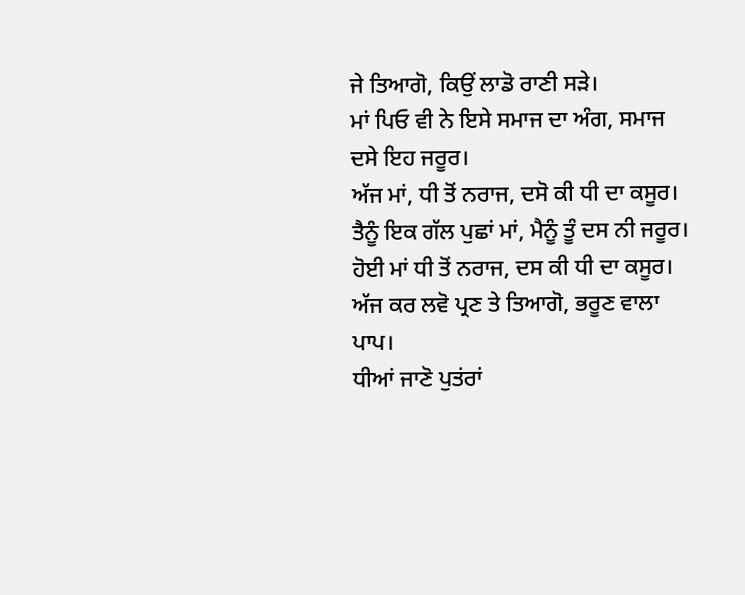ਜੇ ਤਿਆਗੋ, ਕਿਉਂ ਲਾਡੋ ਰਾਣੀ ਸੜੇ।
ਮਾਂ ਪਿਓ ਵੀ ਨੇ ਇਸੇ ਸਮਾਜ ਦਾ ਅੰਗ, ਸਮਾਜ ਦਸੇ ਇਹ ਜਰੂਰ।
ਅੱਜ ਮਾਂ, ਧੀ ਤੋਂ ਨਰਾਜ, ਦਸੋ ਕੀ ਧੀ ਦਾ ਕਸੂਰ।
ਤੈਨੂੰ ਇਕ ਗੱਲ ਪੁਛਾਂ ਮਾਂ, ਮੈਨੂੰ ਤੂੰ ਦਸ ਨੀ ਜਰੂਰ।
ਹੋਈ ਮਾਂ ਧੀ ਤੋਂ ਨਰਾਜ, ਦਸ ਕੀ ਧੀ ਦਾ ਕਸੂਰ।
ਅੱਜ ਕਰ ਲਵੋ ਪ੍ਰਣ ਤੇ ਤਿਆਗੋ, ਭਰੂਣ ਵਾਲਾ ਪਾਪ।
ਧੀਆਂ ਜਾਣੋ ਪੁਤਂਰਾਂ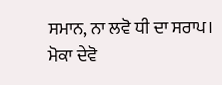ਸਮਾਨ, ਨਾ ਲਵੋ ਧੀ ਦਾ ਸਰਾਪ।
ਮੋਕਾ ਦੇਵੋ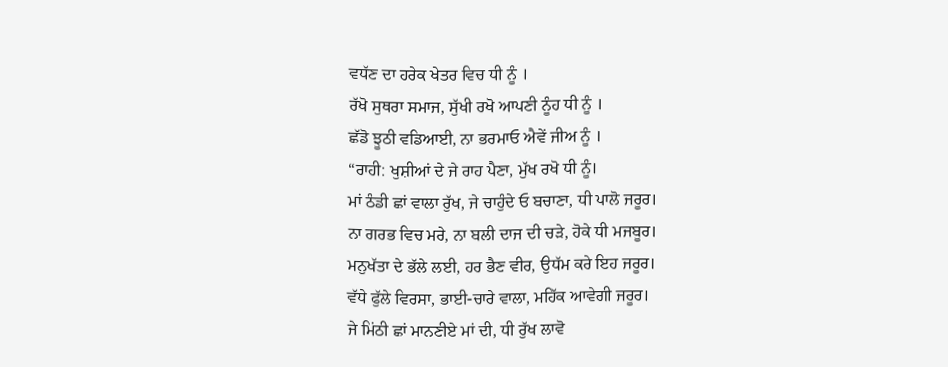ਵਧੱਣ ਦਾ ਹਰੇਕ ਖੇਤਰ ਵਿਚ ਧੀ ਨੂੰ ।
ਰੱਖੋ ਸੁਥਰਾ ਸਮਾਜ, ਸੁੱਖੀ ਰਖੋ ਆਪਣੀ ਨੂੰਹ ਧੀ ਨੂੰ ।
ਛੱਡੋ ਝੂਠੀ ਵਡਿਆਈ, ਨਾ ਭਰਮਾਓ ਐਵੇਂ ਜੀਅ ਨੂੰ ।
“ਰਾਹੀ: ਖੁਸ਼ੀਆਂ ਦੇ ਜੇ ਰਾਹ ਪੈਣਾ, ਮੁੱਖ ਰਖੋ ਧੀ ਨੂੰ।
ਮਾਂ ਠੰਡੀ ਛਾਂ ਵਾਲਾ ਰੁੱਖ, ਜੇ ਚਾਹੁੰਦੇ ਓ ਬਚਾਣਾ, ਧੀ ਪਾਲੋ ਜਰੂਰ।
ਨਾ ਗਰਭ ਵਿਚ ਮਰੇ, ਨਾ ਬਲੀ ਦਾਜ ਦੀ ਚੜੇ, ਹੋਕੇ ਧੀ ਮਜਬੂਰ।
ਮਨੁਖੱਤਾ ਦੇ ਭੱਲੇ ਲਈ, ਹਰ ਭੈਣ ਵੀਰ, ਉਧੱਮ ਕਰੇ ਇਹ ਜਰੂਰ।
ਵੱਧੇ ਫੁੱਲੇ ਵਿਰਸਾ, ਭਾਈ-ਚਾਰੇ ਵਾਲਾ, ਮਹਿੱਕ ਆਵੇਗੀ ਜਰੂਰ।
ਜੇ ਮਿਂਠੀ ਛਾਂ ਮਾਨਣੀਏ ਮਾਂ ਦੀ, ਧੀ ਰੁੱਖ ਲਾਵੋ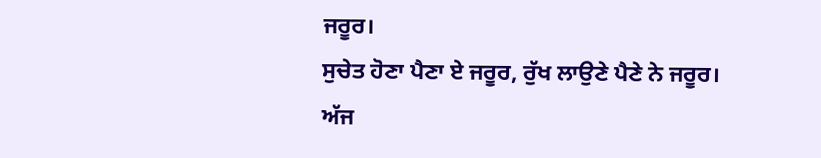ਜਰੂਰ।
ਸੁਚੇਤ ਹੋਣਾ ਪੈਣਾ ਏ ਜਰੂਰ, ਰੁੱਖ ਲਾਉਣੇ ਪੈਣੇ ਨੇ ਜਰੂਰ।
ਅੱਜ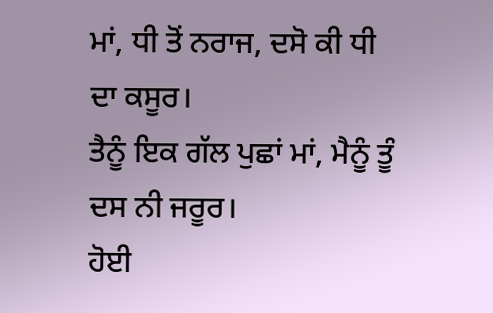ਮਾਂ, ਧੀ ਤੋਂ ਨਰਾਜ, ਦਸੋ ਕੀ ਧੀ ਦਾ ਕਸੂਰ।
ਤੈਨੂੰ ਇਕ ਗੱਲ ਪੁਛਾਂ ਮਾਂ, ਮੈਨੂੰ ਤੂੰ ਦਸ ਨੀ ਜਰੂਰ।
ਹੋਈ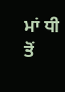ਮਾਂ ਧੀ ਤੋਂ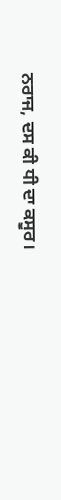ਨਰਾਜ, ਦਸ ਕੀ ਧੀ ਦਾ ਕਸੂਰ।